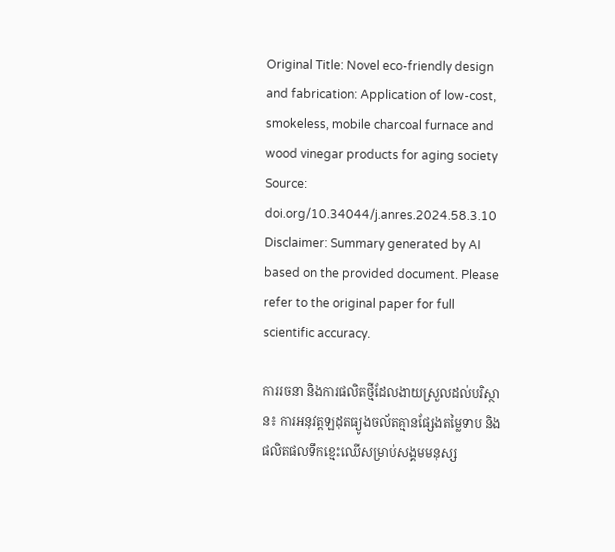Original Title: Novel eco-friendly design and fabrication: Application of low-cost, smokeless, mobile charcoal furnace and wood vinegar products for aging society
Source: doi.org/10.34044/j.anres.2024.58.3.10
Disclaimer: Summary generated by AI based on the provided document. Please refer to the original paper for full scientific accuracy.

ការរចនា និងការផលិតថ្មីដែលងាយស្រួលដល់បរិស្ថាន៖ ការអនុវត្តឡដុតធ្យូងចល័តគ្មានផ្សែងតម្លៃទាប និងផលិតផលទឹកខ្មេះឈើសម្រាប់សង្គមមនុស្ស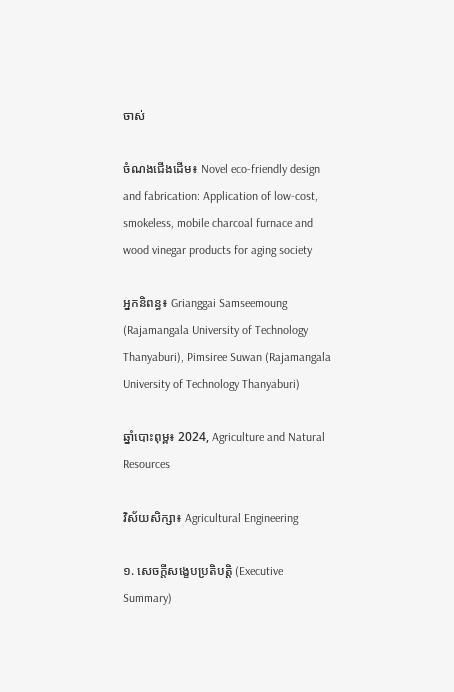ចាស់

ចំណងជើងដើម៖ Novel eco-friendly design and fabrication: Application of low-cost, smokeless, mobile charcoal furnace and wood vinegar products for aging society

អ្នកនិពន្ធ៖ Grianggai Samseemoung (Rajamangala University of Technology Thanyaburi), Pimsiree Suwan (Rajamangala University of Technology Thanyaburi)

ឆ្នាំបោះពុម្ព៖ 2024, Agriculture and Natural Resources

វិស័យសិក្សា៖ Agricultural Engineering

១. សេចក្តីសង្ខេបប្រតិបត្តិ (Executive Summary)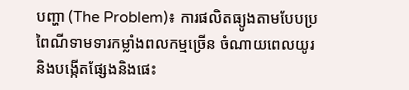បញ្ហា (The Problem)៖ ការផលិតធ្យូងតាមបែបប្រពៃណីទាមទារកម្លាំងពលកម្មច្រើន ចំណាយពេលយូរ និងបង្កើតផ្សែងនិងផេះ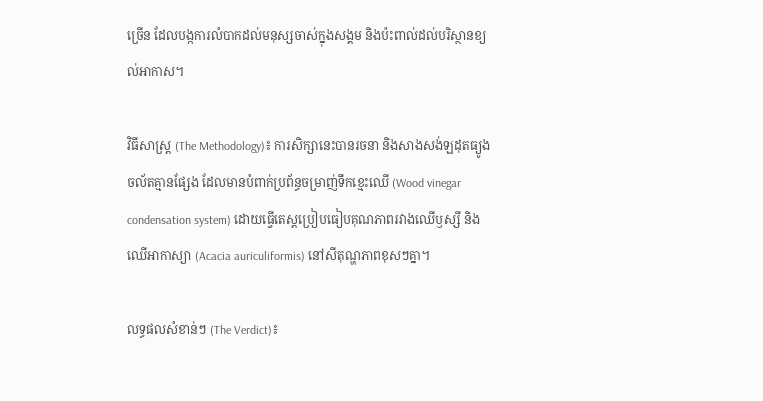ច្រើន ដែលបង្កការលំបាកដល់មនុស្សចាស់ក្នុងសង្គម និងប៉ះពាល់ដល់បរិស្ថានខ្យល់អាកាស។

វិធីសាស្ត្រ (The Methodology)៖ ការសិក្សានេះបានរចនា និងសាងសង់ឡដុតធ្យូងចល័តគ្មានផ្សែង ដែលមានបំពាក់ប្រព័ន្ធចម្រាញ់ទឹកខ្មេះឈើ (Wood vinegar condensation system) ដោយធ្វើតេស្តប្រៀបធៀបគុណភាពរវាងឈើឫស្សី និងឈើអាកាស្យា (Acacia auriculiformis) នៅសីតុណ្ហភាពខុសៗគ្នា។

លទ្ធផលសំខាន់ៗ (The Verdict)៖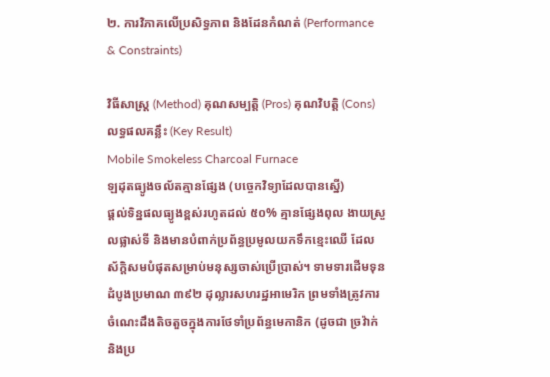២. ការវិភាគលើប្រសិទ្ធភាព និងដែនកំណត់ (Performance & Constraints)

វិធីសាស្ត្រ (Method) គុណសម្បត្តិ (Pros) គុណវិបត្តិ (Cons) លទ្ធផលគន្លឹះ (Key Result)
Mobile Smokeless Charcoal Furnace
ឡដុតធ្យូងចល័តគ្មានផ្សែង (បច្ចេកវិទ្យាដែលបានស្នើ)
ផ្តល់ទិន្នផលធ្យូងខ្ពស់រហូតដល់ ៥០% គ្មានផ្សែងពុល ងាយស្រួលផ្លាស់ទី និងមានបំពាក់ប្រព័ន្ធប្រមូលយកទឹកខ្មេះឈើ ដែលស័ក្តិសមបំផុតសម្រាប់មនុស្សចាស់ប្រើប្រាស់។ ទាមទារដើមទុនដំបូងប្រមាណ ៣៩២ ដុល្លារសហរដ្ឋអាមេរិក ព្រមទាំងត្រូវការចំណេះដឹងតិចតួចក្នុងការថែទាំប្រព័ន្ធមេកានិក (ដូចជា ច្រវ៉ាក់ និងប្រ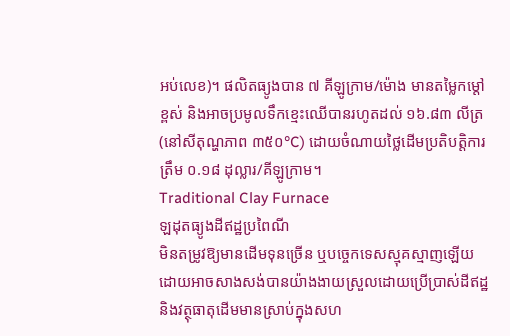អប់លេខ)។ ផលិតធ្យូងបាន ៧ គីឡូក្រាម/ម៉ោង មានតម្លៃកម្ដៅខ្ពស់ និងអាចប្រមូលទឹកខ្មេះឈើបានរហូតដល់ ១៦.៨៣ លីត្រ (នៅសីតុណ្ហភាព ៣៥០°C) ដោយចំណាយថ្លៃដើមប្រតិបត្តិការត្រឹម ០.១៨ ដុល្លារ/គីឡូក្រាម។
Traditional Clay Furnace
ឡដុតធ្យូងដីឥដ្ឋប្រពៃណី
មិនតម្រូវឱ្យមានដើមទុនច្រើន ឬបច្ចេកទេសស្មុគស្មាញឡើយ ដោយអាចសាងសង់បានយ៉ាងងាយស្រួលដោយប្រើប្រាស់ដីឥដ្ឋ និងវត្ថុធាតុដើមមានស្រាប់ក្នុងសហ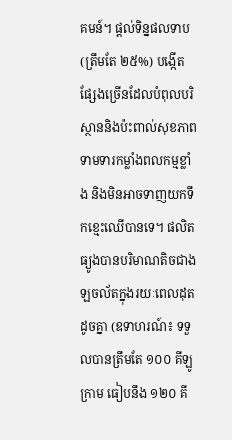គមន៍។ ផ្តល់ទិន្នផលទាប (ត្រឹមតែ ២៥%) បង្កើតផ្សែងច្រើនដែលបំពុលបរិស្ថាននិងប៉ះពាល់សុខភាព ទាមទារកម្លាំងពលកម្មខ្លាំង និងមិនអាចទាញយកទឹកខ្មេះឈើបានទេ។ ផលិតធ្យូងបានបរិមាណតិចជាងឡចល័តក្នុងរយៈពេលដុតដូចគ្នា (ឧទាហរណ៍៖ ទទួលបានត្រឹមតែ ១០០ គីឡូក្រាម ធៀបនឹង ១២០ គី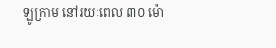ឡូក្រាម នៅរយៈពេល ៣០ ម៉ោ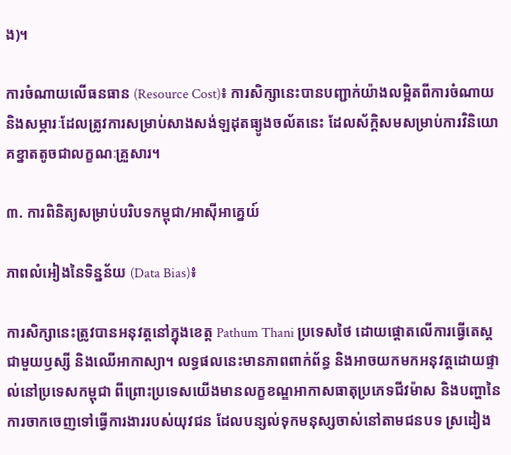ង)។

ការចំណាយលើធនធាន (Resource Cost)៖ ការសិក្សានេះបានបញ្ជាក់យ៉ាងលម្អិតពីការចំណាយ និងសម្ភារៈដែលត្រូវការសម្រាប់សាងសង់ឡដុតធ្យូងចល័តនេះ ដែលស័ក្តិសមសម្រាប់ការវិនិយោគខ្នាតតូចជាលក្ខណៈគ្រួសារ។

៣. ការពិនិត្យសម្រាប់បរិបទកម្ពុជា/អាស៊ីអាគ្នេយ៍

ភាពលំអៀងនៃទិន្នន័យ (Data Bias)៖

ការសិក្សានេះត្រូវបានអនុវត្តនៅក្នុងខេត្ត Pathum Thani ប្រទេសថៃ ដោយផ្តោតលើការធ្វើតេស្តជាមួយឫស្សី និងឈើអាកាស្យា។ លទ្ធផលនេះមានភាពពាក់ព័ន្ធ និងអាចយកមកអនុវត្តដោយផ្ទាល់នៅប្រទេសកម្ពុជា ពីព្រោះប្រទេសយើងមានលក្ខខណ្ឌអាកាសធាតុប្រភេទជីវម៉ាស និងបញ្ហានៃការចាកចេញទៅធ្វើការងាររបស់យុវជន ដែលបន្សល់ទុកមនុស្សចាស់នៅតាមជនបទ ស្រដៀង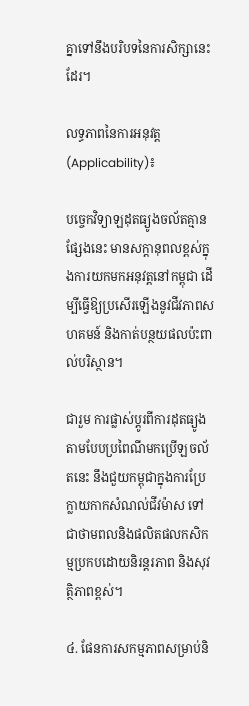គ្នាទៅនឹងបរិបទនៃការសិក្សានេះដែរ។

លទ្ធភាពនៃការអនុវត្ត (Applicability)៖

បច្ចេកវិទ្យាឡដុតធ្យូងចល័តគ្មានផ្សែងនេះ មានសក្តានុពលខ្ពស់ក្នុងការយកមកអនុវត្តនៅកម្ពុជា ដើម្បីធ្វើឱ្យប្រសើរឡើងនូវជីវភាពសហគមន៍ និងកាត់បន្ថយផលប៉ះពាល់បរិស្ថាន។

ជារួម ការផ្លាស់ប្តូរពីការដុតធ្យូងតាមបែបប្រពៃណីមកប្រើឡចល័តនេះ នឹងជួយកម្ពុជាក្នុងការប្រែក្លាយកាកសំណល់ជីវម៉ាស ទៅជាថាមពលនិងផលិតផលកសិកម្មប្រកបដោយនិរន្តរភាព និងសុវត្ថិភាពខ្ពស់។

៤. ផែនការសកម្មភាពសម្រាប់និ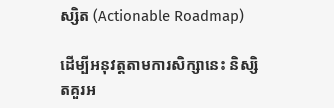ស្សិត (Actionable Roadmap)

ដើម្បីអនុវត្តតាមការសិក្សានេះ និស្សិតគួរអ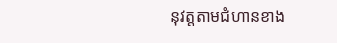នុវត្តតាមជំហានខាង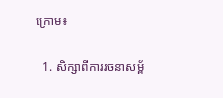ក្រោម៖

  1. សិក្សាពីការរចនាសម្ព័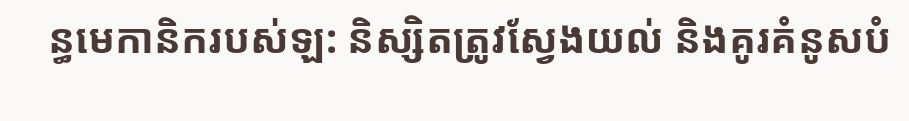ន្ធមេកានិករបស់ឡ: និស្សិតត្រូវស្វែងយល់ និងគូរគំនូសបំ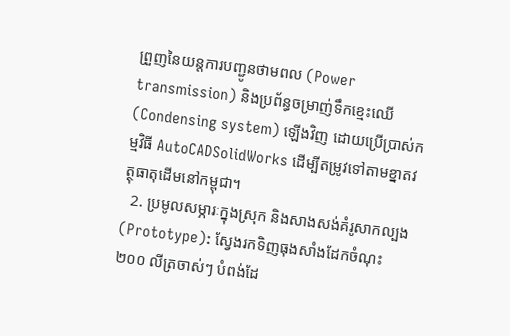ព្រួញនៃយន្តការបញ្ជូនថាមពល (Power transmission) និងប្រព័ន្ធចម្រាញ់ទឹកខ្មេះឈើ (Condensing system) ឡើងវិញ ដោយប្រើប្រាស់កម្មវិធី AutoCADSolidWorks ដើម្បីតម្រូវទៅតាមខ្នាតវត្ថុធាតុដើមនៅកម្ពុជា។
  2. ប្រមូលសម្ភារៈក្នុងស្រុក និងសាងសង់គំរូសាកល្បង (Prototype): ស្វែងរកទិញធុងសាំងដែកចំណុះ ២០០ លីត្រចាស់ៗ បំពង់ដែ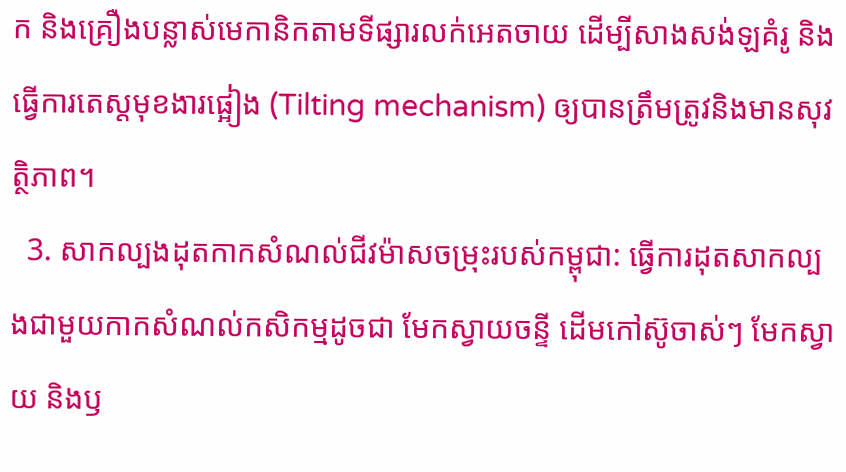ក និងគ្រឿងបន្លាស់មេកានិកតាមទីផ្សារលក់អេតចាយ ដើម្បីសាងសង់ឡគំរូ និងធ្វើការតេស្តមុខងារផ្អៀង (Tilting mechanism) ឲ្យបានត្រឹមត្រូវនិងមានសុវត្ថិភាព។
  3. សាកល្បងដុតកាកសំណល់ជីវម៉ាសចម្រុះរបស់កម្ពុជា: ធ្វើការដុតសាកល្បងជាមួយកាកសំណល់កសិកម្មដូចជា មែកស្វាយចន្ទី ដើមកៅស៊ូចាស់ៗ មែកស្វាយ និងឫ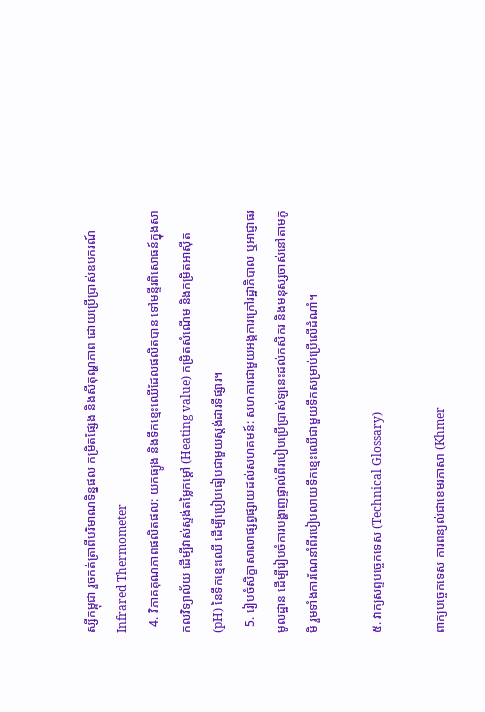ស្សីកម្ពុជា រួចកត់ត្រាពីបរិមាណទិន្នផល កម្រិតផ្សែង និងសីតុណ្ហភាព ដោយប្រើប្រាស់ឧបករណ៍ Infrared Thermometer
  4. វិភាគគុណភាពផលិតផល: យកធ្យូង និងទឹកខ្មេះឈើដែលផលិតបាន ទៅមន្ទីរពិសោធន៍ក្នុងសាកលវិទ្យាល័យ ដើម្បីវាស់ស្ទង់តម្លៃកម្ដៅ (Heating value) កម្រិតសំណើម និងកម្រិតអាស៊ីត (pH) នៃទឹកខ្មេះឈើ ដើម្បីប្រៀបធៀបជាមួយស្តង់ដារទីផ្សារ។
  5. រៀបចំសិក្ខាសាលាផ្សព្វផ្សាយដល់សហគមន៍: សហការជាមួយអង្គការក្រៅរដ្ឋាភិបាល ឬអាជ្ញាធរមូលដ្ឋាន ដើម្បីរៀបចំការបង្ហាញផ្ទាល់ពីរបៀបប្រើប្រាស់ឡនេះដល់កសិករ និងមនុស្សចាស់នៅតាមភូមិ រួមទាំងការណែនាំពីរបៀបលាយទឹកខ្មេះឈើជាមួយទឹកសម្រាប់ប្រើលើដំណាំ។

៥. វាក្យសព្ទបច្ចេកទេស (Technical Glossary)

ពាក្យបច្ចេកទេស ការពន្យល់ជាខេមរភាសា (Khmer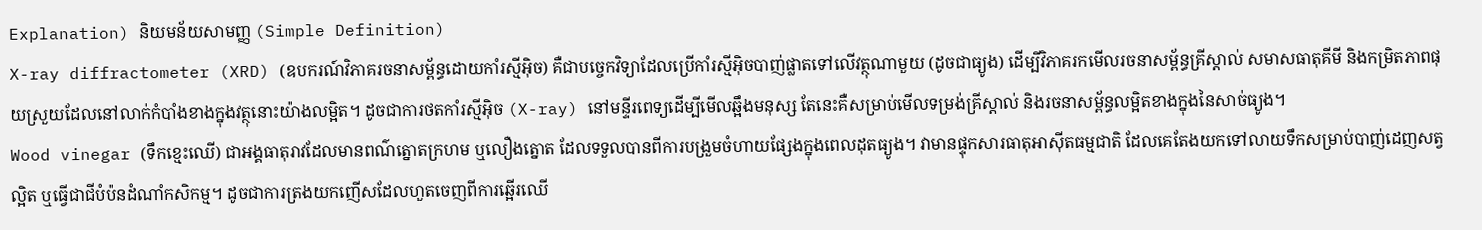Explanation) និយមន័យសាមញ្ញ (Simple Definition)
X-ray diffractometer (XRD) (ឧបករណ៍វិភាគរចនាសម្ព័ន្ធដោយកាំរស្មីអ៊ិច) គឺជាបច្ចេកវិទ្យាដែលប្រើកាំរស្មីអ៊ិចបាញ់ផ្លាតទៅលើវត្ថុណាមួយ (ដូចជាធ្យូង) ដើម្បីវិភាគរកមើលរចនាសម្ព័ន្ធគ្រីស្តាល់ សមាសធាតុគីមី និងកម្រិតភាពផុយស្រួយដែលនៅលាក់កំបាំងខាងក្នុងវត្ថុនោះយ៉ាងលម្អិត។ ដូចជាការថតកាំរស្មីអ៊ិច (X-ray) នៅមន្ទីរពេទ្យដើម្បីមើលឆ្អឹងមនុស្ស តែនេះគឺសម្រាប់មើលទម្រង់គ្រីស្តាល់ និងរចនាសម្ព័ន្ធលម្អិតខាងក្នុងនៃសាច់ធ្យូង។
Wood vinegar (ទឹកខ្មេះឈើ) ជាអង្គធាតុរាវដែលមានពណ៌ត្នោតក្រហម ឬលឿងត្នោត ដែលទទួលបានពីការបង្រួមចំហាយផ្សែងក្នុងពេលដុតធ្យូង។ វាមានផ្ទុកសារធាតុអាស៊ីតធម្មជាតិ ដែលគេតែងយកទៅលាយទឹកសម្រាប់បាញ់ដេញសត្វល្អិត ឬធ្វើជាជីបំប៉នដំណាំកសិកម្ម។ ដូចជាការត្រងយកញើសដែលហួតចេញពីការឆ្អើរឈើ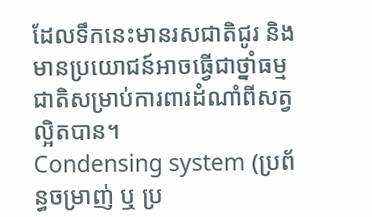ដែលទឹកនេះមានរសជាតិជូរ និងមានប្រយោជន៍អាចធ្វើជាថ្នាំធម្មជាតិសម្រាប់ការពារដំណាំពីសត្វល្អិតបាន។
Condensing system (ប្រព័ន្ធចម្រាញ់ ឬ ប្រ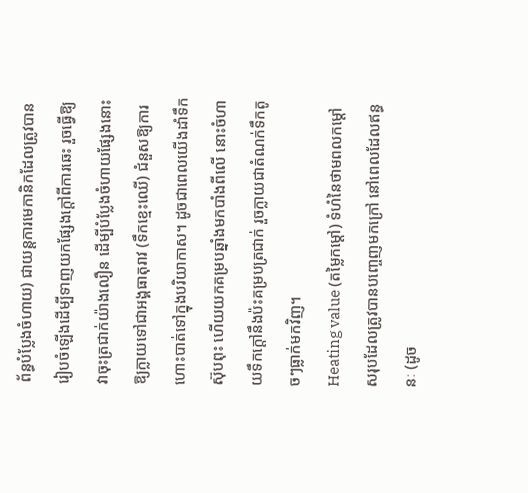ព័ន្ធបំប្លែងចំហាយ) ជាយន្តការមេកានិកដែលត្រូវបានរៀបចំឡើងដើម្បីទាញយកផ្សែងក្ដៅពីការឆេះ រួចធ្វើឱ្យវាចុះត្រជាក់យ៉ាងលឿន ដើម្បីបំប្លែងចំហាយផ្សែងនោះឱ្យក្លាយទៅជាអង្គធាតុរាវ (ទឹកខ្មេះឈើ) ជំនួសឱ្យការហោះបាត់ទៅក្នុងបរិយាកាស។ ដូចជាពេលយើងដាំទឹកស៊ុបពុះ ហើយយកគម្របឆ្នាំងមកបាំងពីលើ នោះចំហាយទឹកក្ដៅនឹងប៉ះគម្របត្រជាក់ រួចក្លាយជាតំណក់ទឹកតូចៗធ្លាក់មកវិញ។
Heating value (តម្លៃកម្ដៅ) ទំហំនៃថាមពលកម្ដៅសរុបដែលត្រូវបានបញ្ចេញមកក្រៅ នៅពេលដែលឥន្ធនៈ (ដូច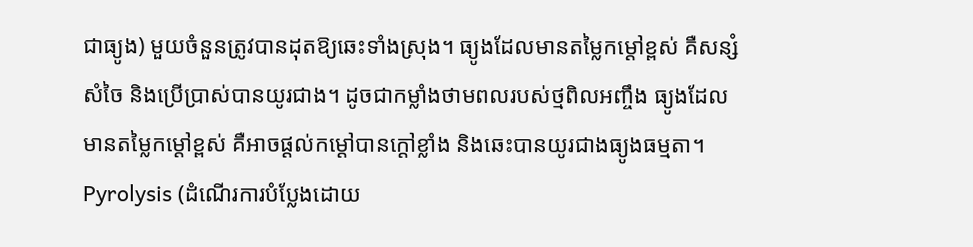ជាធ្យូង) មួយចំនួនត្រូវបានដុតឱ្យឆេះទាំងស្រុង។ ធ្យូងដែលមានតម្លៃកម្ដៅខ្ពស់ គឺសន្សំសំចៃ និងប្រើប្រាស់បានយូរជាង។ ដូចជាកម្លាំងថាមពលរបស់ថ្មពិលអញ្ចឹង ធ្យូងដែលមានតម្លៃកម្ដៅខ្ពស់ គឺអាចផ្ដល់កម្ដៅបានក្ដៅខ្លាំង និងឆេះបានយូរជាងធ្យូងធម្មតា។
Pyrolysis (ដំណើរការបំប្លែងដោយ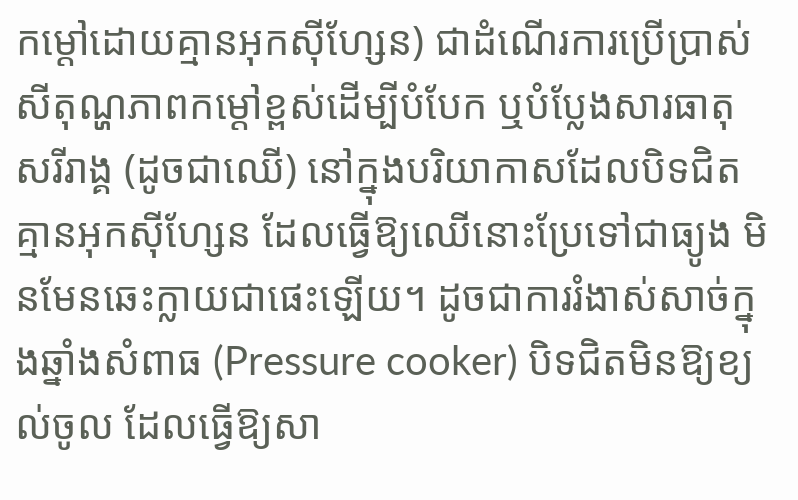កម្ដៅដោយគ្មានអុកស៊ីហ្សែន) ជាដំណើរការប្រើប្រាស់សីតុណ្ហភាពកម្ដៅខ្ពស់ដើម្បីបំបែក ឬបំប្លែងសារធាតុសរីរាង្គ (ដូចជាឈើ) នៅក្នុងបរិយាកាសដែលបិទជិតគ្មានអុកស៊ីហ្សែន ដែលធ្វើឱ្យឈើនោះប្រែទៅជាធ្យូង មិនមែនឆេះក្លាយជាផេះឡើយ។ ដូចជាការរំងាស់សាច់ក្នុងឆ្នាំងសំពាធ (Pressure cooker) បិទជិតមិនឱ្យខ្យល់ចូល ដែលធ្វើឱ្យសា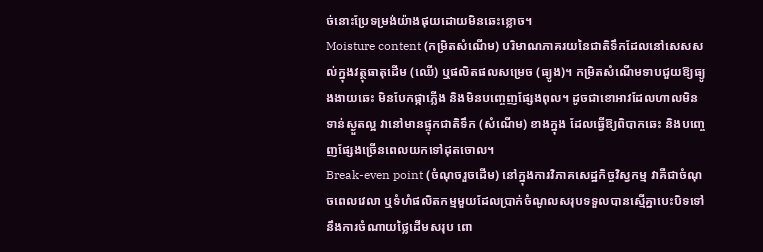ច់នោះប្រែទម្រង់យ៉ាងផុយដោយមិនឆេះខ្លោច។
Moisture content (កម្រិតសំណើម) បរិមាណភាគរយនៃជាតិទឹកដែលនៅសេសសល់ក្នុងវត្ថុធាតុដើម (ឈើ) ឬផលិតផលសម្រេច (ធ្យូង)។ កម្រិតសំណើមទាបជួយឱ្យធ្យូងងាយឆេះ មិនបែកផ្កាភ្លើង និងមិនបញ្ចេញផ្សែងពុល។ ដូចជាខោអាវដែលហាលមិនទាន់ស្ងួតល្អ វានៅមានផ្ទុកជាតិទឹក (សំណើម) ខាងក្នុង ដែលធ្វើឱ្យពិបាកឆេះ និងបញ្ចេញផ្សែងច្រើនពេលយកទៅដុតចោល។
Break-even point (ចំណុចរួចដើម) នៅក្នុងការវិភាគសេដ្ឋកិច្ចវិស្វកម្ម វាគឺជាចំណុចពេលវេលា ឬទំហំផលិតកម្មមួយដែលប្រាក់ចំណូលសរុបទទួលបានស្មើគ្នាបេះបិទទៅនឹងការចំណាយថ្លៃដើមសរុប ពោ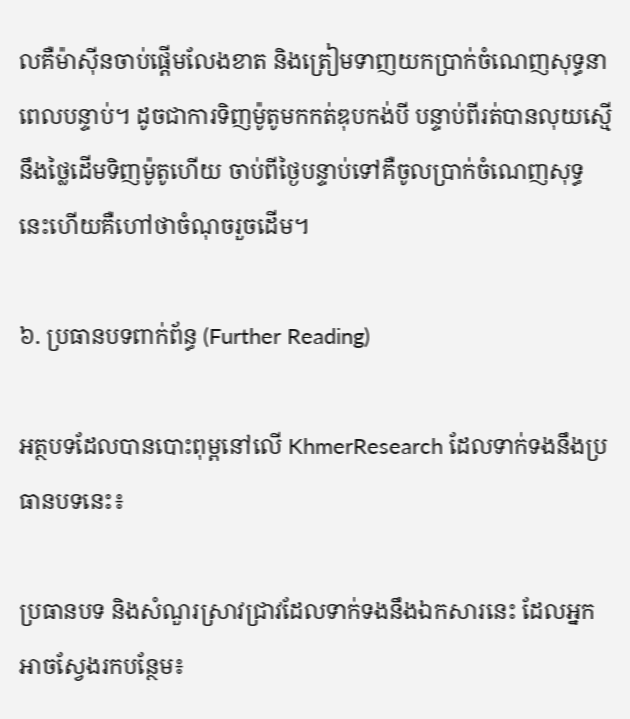លគឺម៉ាស៊ីនចាប់ផ្ដើមលែងខាត និងត្រៀមទាញយកប្រាក់ចំណេញសុទ្ធនាពេលបន្ទាប់។ ដូចជាការទិញម៉ូតូមកកត់ឌុបកង់បី បន្ទាប់ពីរត់បានលុយស្មើនឹងថ្លៃដើមទិញម៉ូតូហើយ ចាប់ពីថ្ងៃបន្ទាប់ទៅគឺចូលប្រាក់ចំណេញសុទ្ធ នេះហើយគឺហៅថាចំណុចរួចដើម។

៦. ប្រធានបទពាក់ព័ន្ធ (Further Reading)

អត្ថបទដែលបានបោះពុម្ពនៅលើ KhmerResearch ដែលទាក់ទងនឹងប្រធានបទនេះ៖

ប្រធានបទ និងសំណួរស្រាវជ្រាវដែលទាក់ទងនឹងឯកសារនេះ ដែលអ្នកអាចស្វែងរកបន្ថែម៖